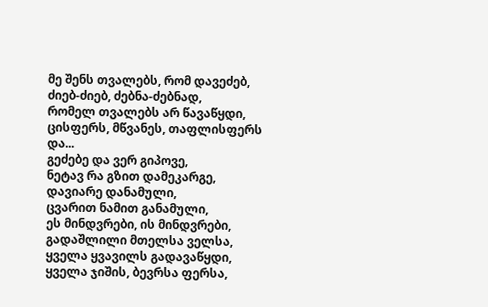მე შენს თვალებს, რომ დავეძებ,
ძიებ-ძიებ, ძებნა-ძებნად,
რომელ თვალებს არ წავაწყდი,
ცისფერს, მწვანეს, თაფლისფერს და...
გეძებე და ვერ გიპოვე,
ნეტავ რა გზით დამეკარგე,
დავიარე დანამული,
ცვარით ნამით განამული,
ეს მინდვრები, ის მინდვრები,
გადაშლილი მთელსა ველსა,
ყველა ყვავილს გადავაწყდი,
ყველა ჯიშის, ბევრსა ფერსა,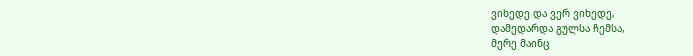ვიხედე და ვერ ვიხედე,
დამედარდა გულსა ჩემსა,
მერე მაინც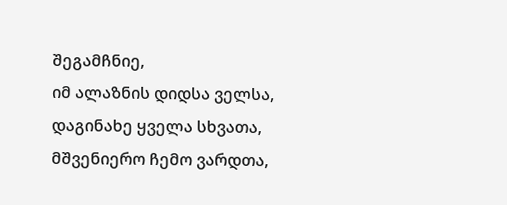შეგამჩნიე,
იმ ალაზნის დიდსა ველსა,
დაგინახე ყველა სხვათა,
მშვენიერო ჩემო ვარდთა,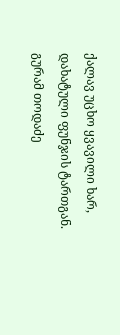ქალავ უცხო ყვავილი ხარ,
დახატული ფუნჯის ტართგან.
გურამ თოდაძე